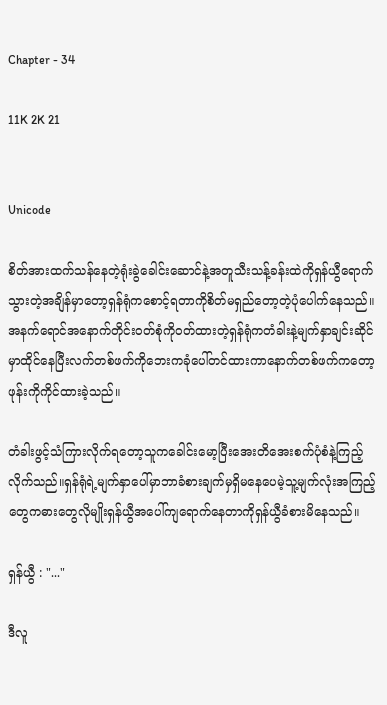Chapter - 34

11K 2K 21


Unicode

စိတ်အားထက်သန်နေတဲ့ရုံးခွဲခေါင်းဆောင်နဲ့အတူသီးသန့်ခန်းထဲကိုရှန်ယွီရောက်သွားတဲ့အချိန်မှာတော့ရှန်ရုံကစောင့်ရတာကိုစိတ်မရှည်တော့တဲ့ပုံပေါက်နေသည်။အနက်ရောင်အနောက်တိုင်းဝတ်စုံကိုဝတ်ထားတဲ့ရှန်ရုံကတံခါးနဲ့မျက်နှာချင်းဆိုင်မှာထိုင်နေပြီးလက်တစ်ဖက်ကိုဘေးကခုံပေါ်တင်ထားကာနောက်တစ်ဖက်ကတော့ဖုန်းကိုကိုင်ထားခဲ့သည်။

တံခါးဖွင့်သံကြားလိုက်ရ‌တော့သူကခေါင်းမော့ပြီးအေးတိအေးစက်ပုံစံနဲ့ကြည့်လိုက်သည်။ရှန်ရုံရဲ့မျက်နှာပေါ်မှာဘာခံစားချက်မှရှိမနေပေမဲ့သူ့မျက်လုံးအကြည့်တွေကဓားတွေလိုမျိုးရှန်ယွီအပေါ်ကျရောက်နေတာကိုရှန်ယွီခံစားမိနေသည်။

ရှန်ယွီ : "..."

ဒီလူ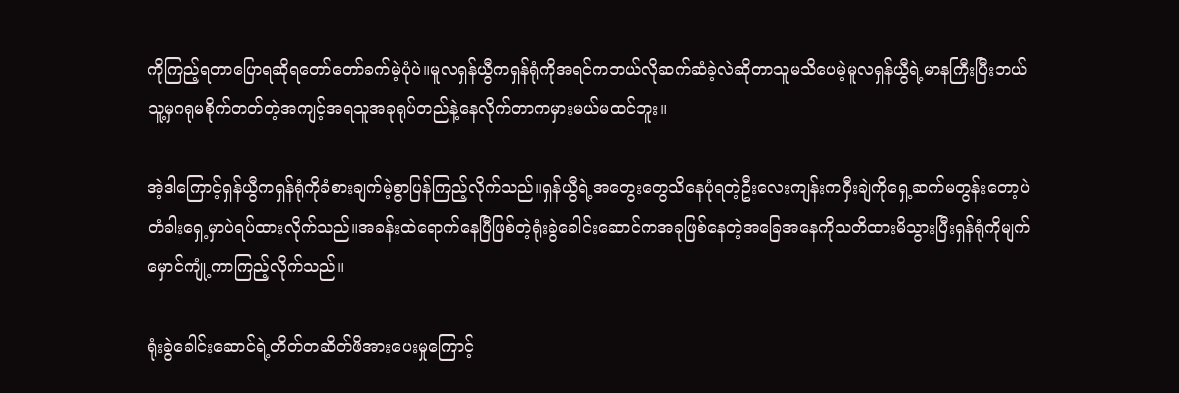ကိုကြည့်ရတာပြောရဆိုရတော်တော်ခက်မဲ့ပုံပဲ။မူလရှန်ယွီကရှန်ရုံကိုအရင်ကဘယ်လိုဆက်ဆံခဲ့လဲဆိုတာသူမသိပေမဲ့မူလရှန်ယွီရဲ့မာနကြီးပြီးဘယ်သူ့မှဂရုမစိုက်တတ်တဲ့အကျင့်အရသူအခုရုပ်တည်နဲ့နေလိုက်တာကမှားမယ်မထင်ဘူး။

အဲ့ဒါကြောင့်ရှန်ယွီကရှန်ရုံကိုခံစားချက်မဲ့စွာပြန်ကြည့်လိုက်သည်။ရှန်ယွီရဲ့အတွေးတွေသိနေပုံရတဲ့ဦးလေးကျန်းကဝှီးချဲကိုရှေ့ဆက်မတွန်းတော့ပဲတံခါးရှေ့မှာပဲရပ်ထားလိုက်သည်။အခန်းထဲရောက်နေပြီဖြစ်တဲ့ရုံးခွဲခေါင်းဆောင်ကအခုဖြစ်နေတဲ့အခြေအနေကိုသတိထားမိသွားပြီးရှန်ရုံကိုမျက်မှောင်ကျုံ့ကာကြည့်လိုက်သည်။

ရုံးခွဲခေါင်းဆောင်ရဲ့တိတ်တဆိတ်ဖိအားပေးမှုကြောင့်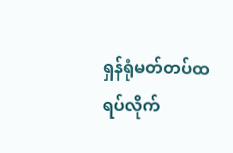ရှန်ရုံမတ်တပ်ထရပ်လိုက်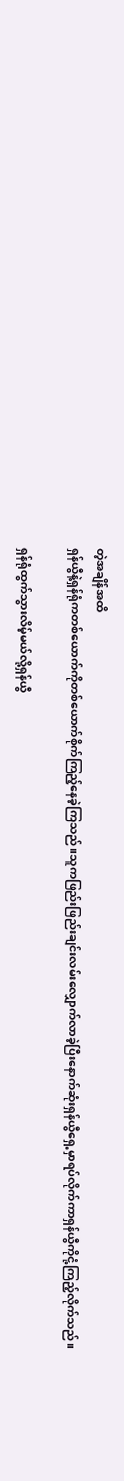တဲ့အချိန်အထိ
ရှန်ယွီနဲ့ရှန်ရုံကတစ်ယောက်ကိုတစ်ယောက်စိုက်ကြည့်နေခဲ့ကြသည်။သူကဖြည်းဖြည်းချင်းလမ်းလျှောက်လာခဲ့ပြီးနောက်ဆုံးရှန်ယွီရှေ့မှာရပ်လိုက်ကာရှန်ယွီကိုငုံ့ကြည့်လိုက်သည်။

ရှန်ရုံထွက်သွားလိမ့်မယ်လို့ရှန်ယွီ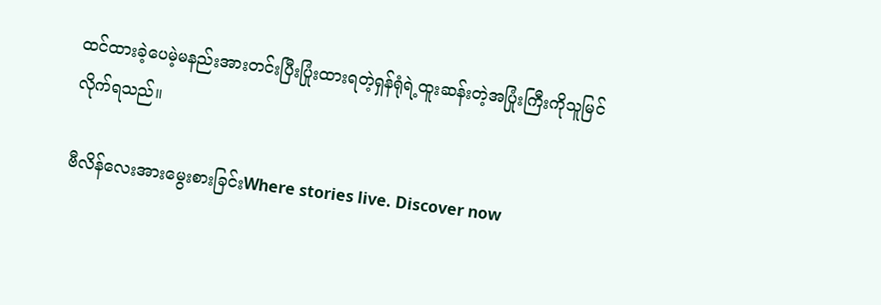ထင်ထားခဲ့ပေမဲ့မနည်းအားတင်းပြီးပြုံးထားရတဲ့ရှန်ရုံရဲ့ထူးဆန်းတဲ့အပြုံးကြီးကိုသူမြင်လိုက်ရသည်။

ဗီလိန်လေးအားမွေးစားခြင်းWhere stories live. Discover now